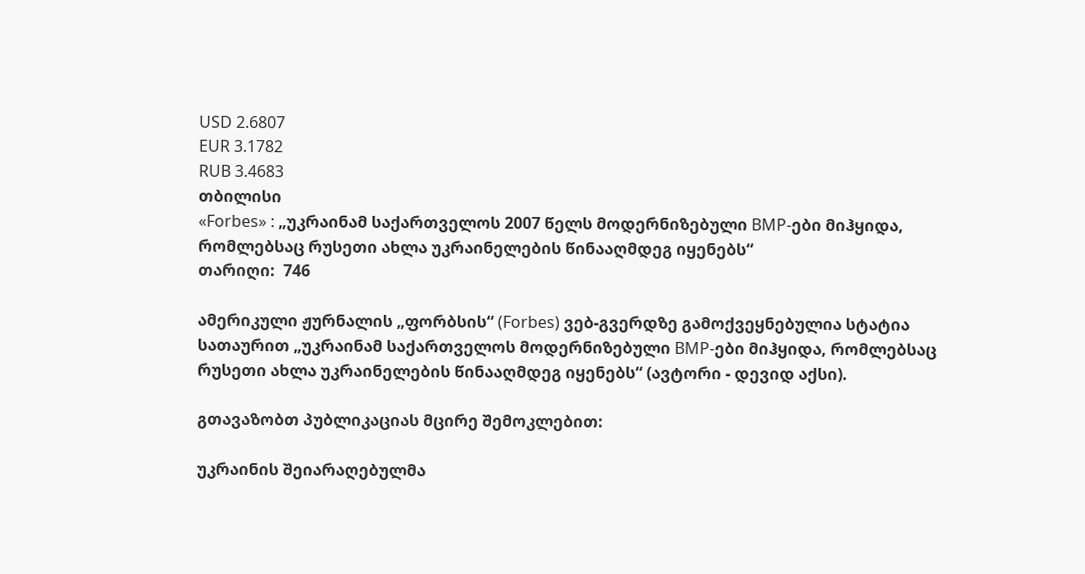USD 2.6807
EUR 3.1782
RUB 3.4683
თბილისი
«Forbes» : „უკრაინამ საქართველოს 2007 წელს მოდერნიზებული BMP-ები მიჰყიდა, რომლებსაც რუსეთი ახლა უკრაინელების წინააღმდეგ იყენებს“
თარიღი:  746

ამერიკული ჟურნალის „ფორბსის“ (Forbes) ვებ-გვერდზე გამოქვეყნებულია სტატია სათაურით „უკრაინამ საქართველოს მოდერნიზებული BMP-ები მიჰყიდა, რომლებსაც რუსეთი ახლა უკრაინელების წინააღმდეგ იყენებს“ (ავტორი - დევიდ აქსი).

გთავაზობთ პუბლიკაციას მცირე შემოკლებით:

უკრაინის შეიარაღებულმა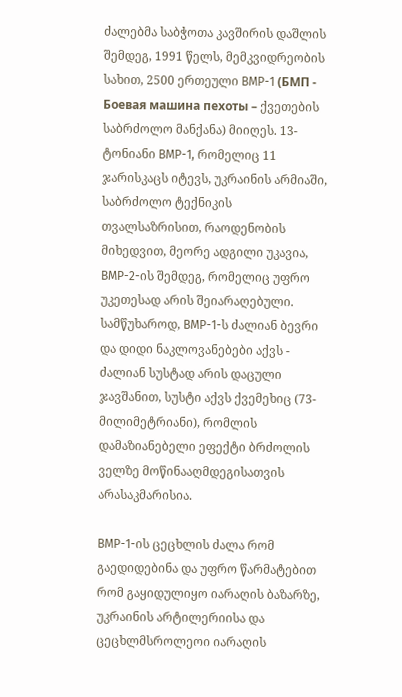ძალებმა საბჭოთა კავშირის დაშლის შემდეგ, 1991 წელს, მემკვიდრეობის სახით, 2500 ერთეული BMP-1 (БМП - Боевая машина пехоты – ქვეთების საბრძოლო მანქანა) მიიღეს. 13-ტონიანი BMP-1, რომელიც 11 ჯარისკაცს იტევს, უკრაინის არმიაში, საბრძოლო ტექნიკის თვალსაზრისით, რაოდენობის მიხედვით, მეორე ადგილი უკავია, BMP-2-ის შემდეგ, რომელიც უფრო უკეთესად არის შეიარაღებული. სამწუხაროდ, BMP-1-ს ძალიან ბევრი და დიდი ნაკლოვანებები აქვს - ძალიან სუსტად არის დაცული ჯავშანით, სუსტი აქვს ქვემეხიც (73-მილიმეტრიანი), რომლის დამაზიანებელი ეფექტი ბრძოლის ველზე მოწინააღმდეგისათვის არასაკმარისია.

BMP-1-ის ცეცხლის ძალა რომ გაედიდებინა და უფრო წარმატებით რომ გაყიდულიყო იარაღის ბაზარზე, უკრაინის არტილერიისა და ცეცხლმსროლეოი იარაღის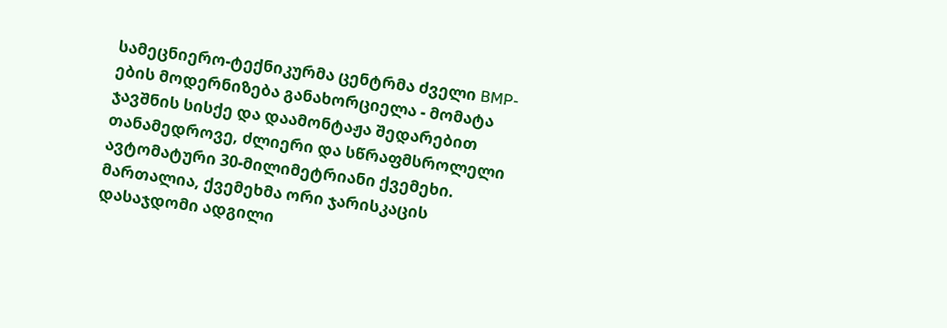სამეცნიერო-ტექნიკურმა ცენტრმა ძველი BMP-ების მოდერნიზება განახორციელა - მომატა ჯავშნის სისქე და დაამონტაჟა შედარებით თანამედროვე, ძლიერი და სწრაფმსროლელი ავტომატური 30-მილიმეტრიანი ქვემეხი. მართალია, ქვემეხმა ორი ჯარისკაცის დასაჯდომი ადგილი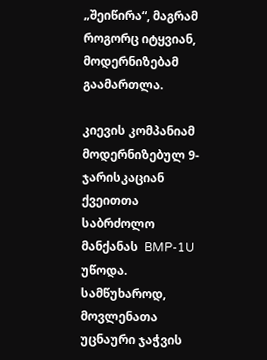„შეიწირა“, მაგრამ როგორც იტყვიან, მოდერნიზებამ გაამართლა.

კიევის კომპანიამ მოდერნიზებულ 9-ჯარისკაციან ქვეითთა საბრძოლო მანქანას  BMP-1U უწოდა. სამწუხაროდ, მოვლენათა უცნაური ჯაჭვის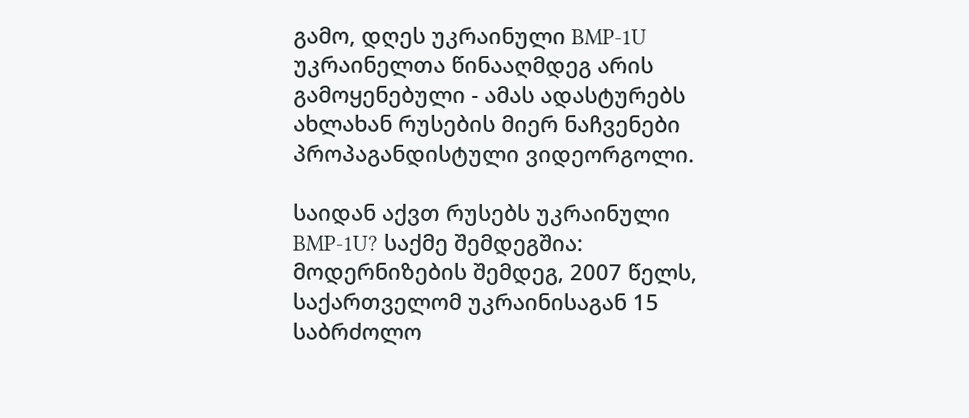გამო, დღეს უკრაინული BMP-1U უკრაინელთა წინააღმდეგ არის გამოყენებული - ამას ადასტურებს ახლახან რუსების მიერ ნაჩვენები პროპაგანდისტული ვიდეორგოლი.

საიდან აქვთ რუსებს უკრაინული BMP-1U? საქმე შემდეგშია: მოდერნიზების შემდეგ, 2007 წელს, საქართველომ უკრაინისაგან 15 საბრძოლო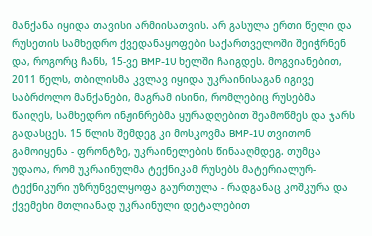მანქანა იყიდა თავისი არმიისათვის. არ გასულა ერთი წელი და რუსეთის სამხედრო ქვედანაყოფები საქართველოში შეიჭრნენ და, როგორც ჩანს, 15-ვე BMP-1U ხელში ჩაიგდეს. მოგვიანებით, 2011 წელს, თბილისმა კვლავ იყიდა უკრაინისაგან იგივე საბრძოლო მანქანები, მაგრამ ისინი, რომლებიც რუსებმა წაიღეს, სამხედრო ინჟინრებმა ყურადღებით შეამოწმეს და ჯარს გადასცეს. 15 წლის შემდეგ კი მოსკოვმა BMP-1U თვითონ გამოიყენა - ფრონტზე, უკრაინელების წინააღმდეგ. თუმცა უდაოა, რომ უკრაინულმა ტექნიკამ რუსებს მატერიალურ-ტექნიკური უზრუნველყოფა გაურთულა - რადგანაც კოშკურა და ქვემეხი მთლიანად უკრაინული დეტალებით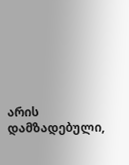არის დამზადებული,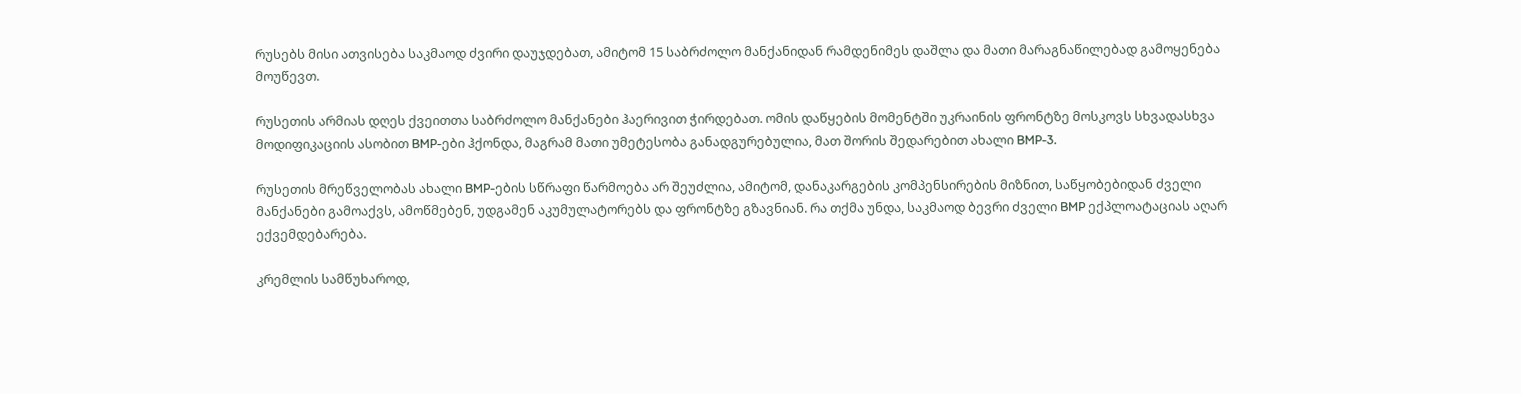რუსებს მისი ათვისება საკმაოდ ძვირი დაუჯდებათ, ამიტომ 15 საბრძოლო მანქანიდან რამდენიმეს დაშლა და მათი მარაგნაწილებად გამოყენება მოუწევთ.

რუსეთის არმიას დღეს ქვეითთა საბრძოლო მანქანები ჰაერივით ჭირდებათ. ომის დაწყების მომენტში უკრაინის ფრონტზე მოსკოვს სხვადასხვა მოდიფიკაციის ასობით BMP-ები ჰქონდა, მაგრამ მათი უმეტესობა განადგურებულია, მათ შორის შედარებით ახალი BMP-3.

რუსეთის მრეწველობას ახალი BMP-ების სწრაფი წარმოება არ შეუძლია, ამიტომ, დანაკარგების კომპენსირების მიზნით, საწყობებიდან ძველი მანქანები გამოაქვს, ამოწმებენ, უდგამენ აკუმულატორებს და ფრონტზე გზავნიან. რა თქმა უნდა, საკმაოდ ბევრი ძველი BMP ექპლოატაციას აღარ ექვემდებარება.

კრემლის სამწუხაროდ,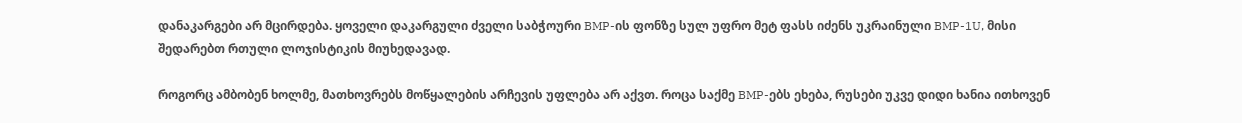დანაკარგები არ მცირდება. ყოველი დაკარგული ძველი საბჭოური BMP-ის ფონზე სულ უფრო მეტ ფასს იძენს უკრაინული BMP-1U, მისი შედარებთ რთული ლოჯისტიკის მიუხედავად.

როგორც ამბობენ ხოლმე, მათხოვრებს მოწყალების არჩევის უფლება არ აქვთ. როცა საქმე BMP-ებს ეხება, რუსები უკვე დიდი ხანია ითხოვენ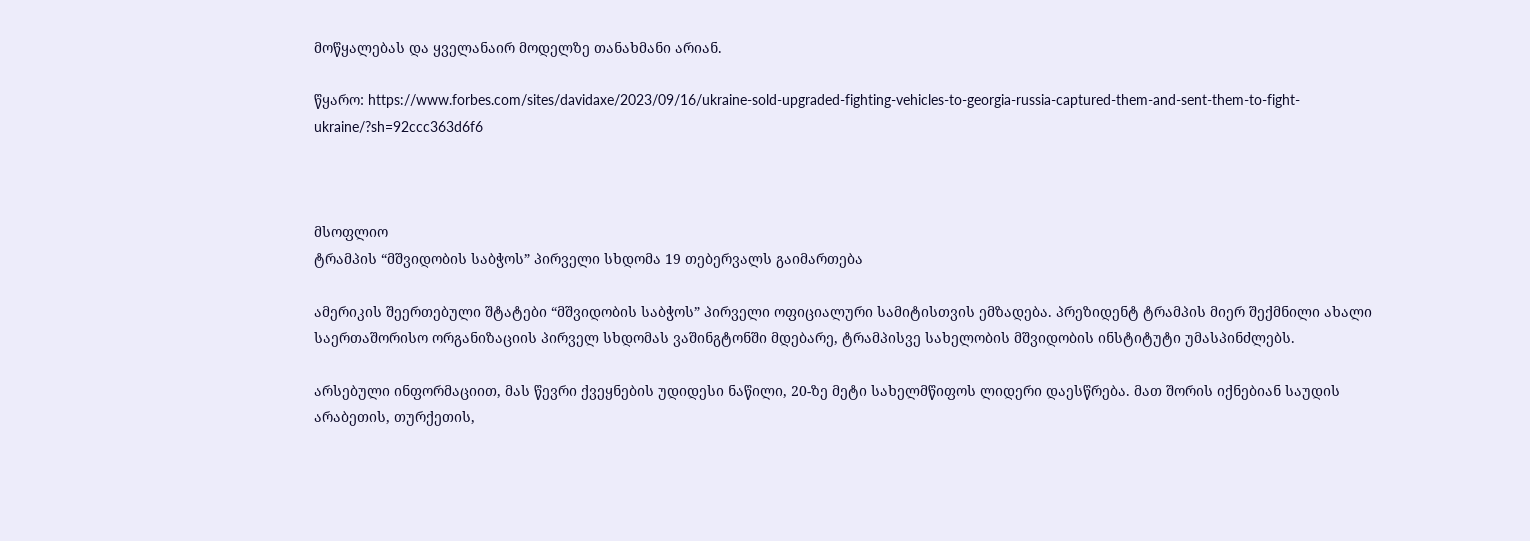მოწყალებას და ყველანაირ მოდელზე თანახმანი არიან.

წყარო: https://www.forbes.com/sites/davidaxe/2023/09/16/ukraine-sold-upgraded-fighting-vehicles-to-georgia-russia-captured-them-and-sent-them-to-fight-ukraine/?sh=92ccc363d6f6



მსოფლიო
ტრამპის “მშვიდობის საბჭოს” პირველი სხდომა 19 თებერვალს გაიმართება

ამერიკის შეერთებული შტატები “მშვიდობის საბჭოს” პირველი ოფიციალური სამიტისთვის ემზადება. პრეზიდენტ ტრამპის მიერ შექმნილი ახალი საერთაშორისო ორგანიზაციის პირველ სხდომას ვაშინგტონში მდებარე, ტრამპისვე სახელობის მშვიდობის ინსტიტუტი უმასპინძლებს.

არსებული ინფორმაციით, მას წევრი ქვეყნების უდიდესი ნაწილი, 20-ზე მეტი სახელმწიფოს ლიდერი დაესწრება. მათ შორის იქნებიან საუდის არაბეთის, თურქეთის,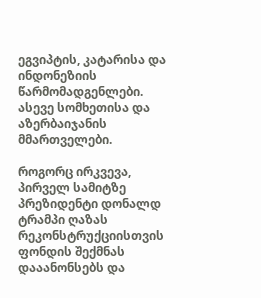ეგვიპტის, კატარისა და ინდონეზიის წარმომადგენლები. ასევე სომხეთისა და აზერბაიჯანის მმართველები.

როგორც ირკვევა, პირველ სამიტზე პრეზიდენტი დონალდ ტრამპი ღაზას რეკონსტრუქციისთვის ფონდის შექმნას დააანონსებს და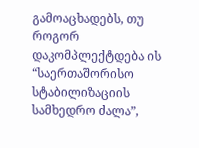გამოაცხადებს, თუ როგორ დაკომპლექტდება ის “საერთაშორისო სტაბილიზაციის სამხედრო ძალა”,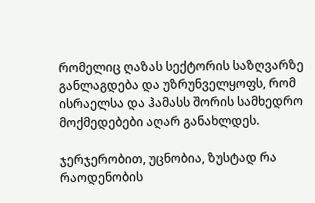რომელიც ღაზას სექტორის საზღვარზე განლაგდება და უზრუნველყოფს, რომ ისრაელსა და ჰამასს შორის სამხედრო მოქმედებები აღარ განახლდეს.

ჯერჯერობით, უცნობია, ზუსტად რა რაოდენობის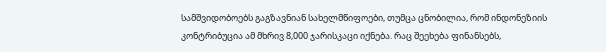სამშვიდობოებს გაგზავნიან სახელმწიფოები, თუმცა ცნობილია, რომ ინდონეზიის კონტრიბუცია ამ მხრივ 8,000 ჯარისკაცი იქნება. რაც შეეხება ფინანსებს,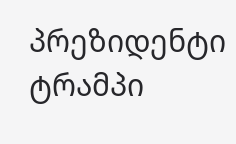პრეზიდენტი ტრამპი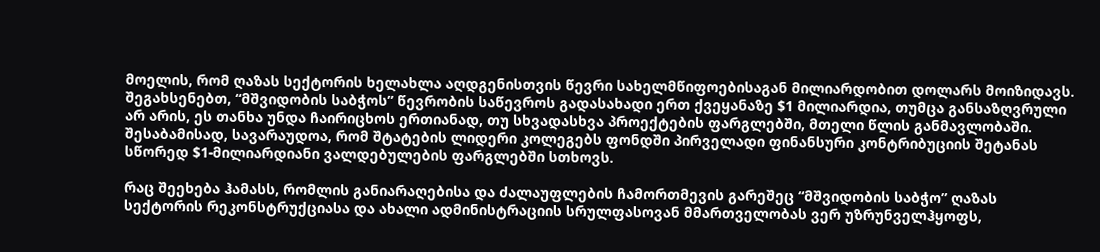მოელის, რომ ღაზას სექტორის ხელახლა აღდგენისთვის წევრი სახელმწიფოებისაგან მილიარდობით დოლარს მოიზიდავს. შეგახსენებთ, “მშვიდობის საბჭოს” წევრობის საწევროს გადასახადი ერთ ქვეყანაზე $1 მილიარდია, თუმცა განსაზღვრული არ არის, ეს თანხა უნდა ჩაირიცხოს ერთიანად, თუ სხვადასხვა პროექტების ფარგლებში, მთელი წლის განმავლობაში. შესაბამისად, სავარაუდოა, რომ შტატების ლიდერი კოლეგებს ფონდში პირველადი ფინანსური კონტრიბუციის შეტანას სწორედ $1-მილიარდიანი ვალდებულების ფარგლებში სთხოვს.

რაც შეეხება ჰამასს, რომლის განიარაღებისა და ძალაუფლების ჩამორთმევის გარეშეც “მშვიდობის საბჭო” ღაზას სექტორის რეკონსტრუქციასა და ახალი ადმინისტრაციის სრულფასოვან მმართველობას ვერ უზრუნველჰყოფს,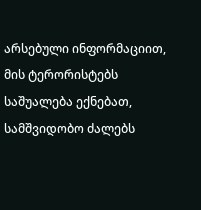არსებული ინფორმაციით, მის ტერორისტებს საშუალება ექნებათ, სამშვიდობო ძალებს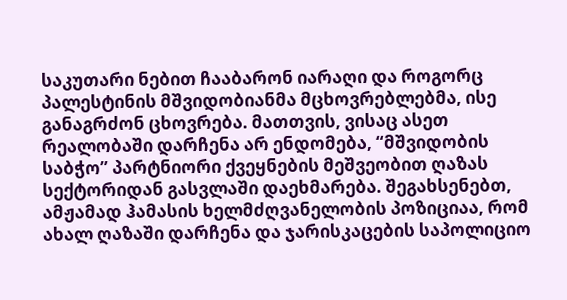საკუთარი ნებით ჩააბარონ იარაღი და როგორც პალესტინის მშვიდობიანმა მცხოვრებლებმა, ისე განაგრძონ ცხოვრება. მათთვის, ვისაც ასეთ რეალობაში დარჩენა არ ენდომება, “მშვიდობის საბჭო” პარტნიორი ქვეყნების მეშვეობით ღაზას სექტორიდან გასვლაში დაეხმარება. შეგახსენებთ, ამჟამად ჰამასის ხელმძღვანელობის პოზიციაა, რომ ახალ ღაზაში დარჩენა და ჯარისკაცების საპოლიციო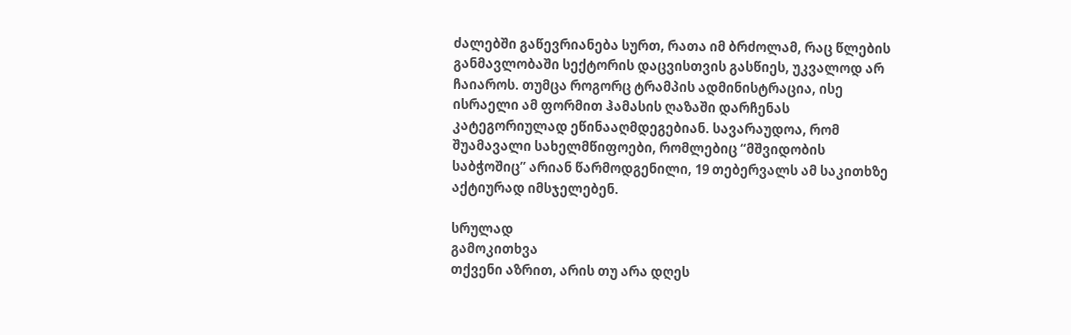ძალებში გაწევრიანება სურთ, რათა იმ ბრძოლამ, რაც წლების განმავლობაში სექტორის დაცვისთვის გასწიეს, უკვალოდ არ ჩაიაროს. თუმცა როგორც ტრამპის ადმინისტრაცია, ისე ისრაელი ამ ფორმით ჰამასის ღაზაში დარჩენას კატეგორიულად ეწინააღმდეგებიან. სავარაუდოა, რომ შუამავალი სახელმწიფოები, რომლებიც “მშვიდობის საბჭოშიც” არიან წარმოდგენილი, 19 თებერვალს ამ საკითხზე აქტიურად იმსჯელებენ.

სრულად
გამოკითხვა
თქვენი აზრით, არის თუ არა დღეს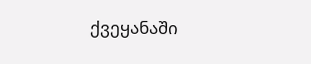ქვეყანაში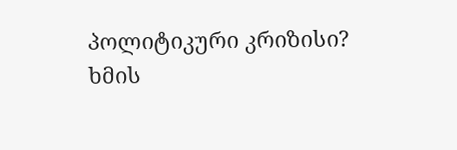პოლიტიკური კრიზისი?
ხმის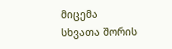მიცემა
სხვათა შორის